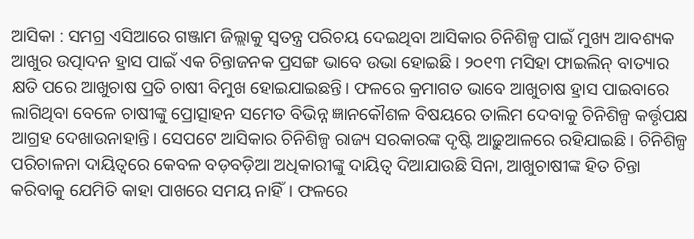ଆସିକା : ସମଗ୍ର ଏସିଆରେ ଗଞ୍ଜାମ ଜିଲ୍ଲାକୁ ସ୍ବତନ୍ତ୍ର ପରିଚୟ ଦେଇଥିବା ଆସିକାର ଚିନିଶିଳ୍ପ ପାଇଁ ମୁଖ୍ୟ ଆବଶ୍ୟକ ଆଖୁର ଉତ୍ପାଦନ ହ୍ରାସ ପାଇଁ ଏକ ଚିନ୍ତାଜନକ ପ୍ରସଙ୍ଗ ଭାବେ ଉଭା ହୋଇଛି। ୨୦୧୩ ମସିହା ଫାଇଲିନ୍ ବାତ୍ୟାର କ୍ଷତି ପରେ ଆଖୁଚାଷ ପ୍ରତି ଚାଷୀ ବିମୁଖ ହୋଇଯାଇଛନ୍ତି। ଫଳରେ କ୍ରମାଗତ ଭାବେ ଆଖୁଚାଷ ହ୍ରାସ ପାଇବାରେ ଲାଗିଥିବା ବେଳେ ଚାଷୀଙ୍କୁ ପ୍ରୋତ୍ସାହନ ସମେତ ବିଭିନ୍ନ ଜ୍ଞାନକୌଶଳ ବିଷୟରେ ତାଲିମ ଦେବାକୁ ଚିନିଶିଳ୍ପ କର୍ତ୍ତୃପକ୍ଷ ଆଗ୍ରହ ଦେଖାଉନାହାନ୍ତି। ସେପଟେ ଆସିକାର ଚିନିଶିଳ୍ପ ରାଜ୍ୟ ସରକାରଙ୍କ ଦୃଷ୍ଟି ଆଢ଼ୁଆଳରେ ରହିଯାଇଛି। ଚିନିଶିଳ୍ପ ପରିଚାଳନା ଦାୟିତ୍ବରେ କେବଳ ବଡ଼ବଡ଼ିଆ ଅଧିକାରୀଙ୍କୁ ଦାୟିତ୍ବ ଦିଆଯାଉଛି ସିନା, ଆଖୁଚାଷୀଙ୍କ ହିତ ଚିନ୍ତା କରିବାକୁ ଯେମିତି କାହା ପାଖରେ ସମୟ ନାହିଁ। ଫଳରେ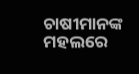ଚାଷୀମାନଙ୍କ ମହଲରେ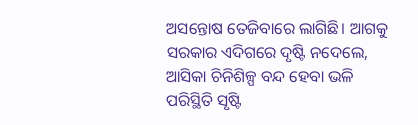ଅସନ୍ତୋଷ ତେଜିବାରେ ଲାଗିଛି। ଆଗକୁ ସରକାର ଏଦିଗରେ ଦୃଷ୍ଟି ନଦେଲେ, ଆସିକା ଚିନିଶିଳ୍ପ ବନ୍ଦ ହେବା ଭଳି ପରିସ୍ଥିତି ସୃଷ୍ଟି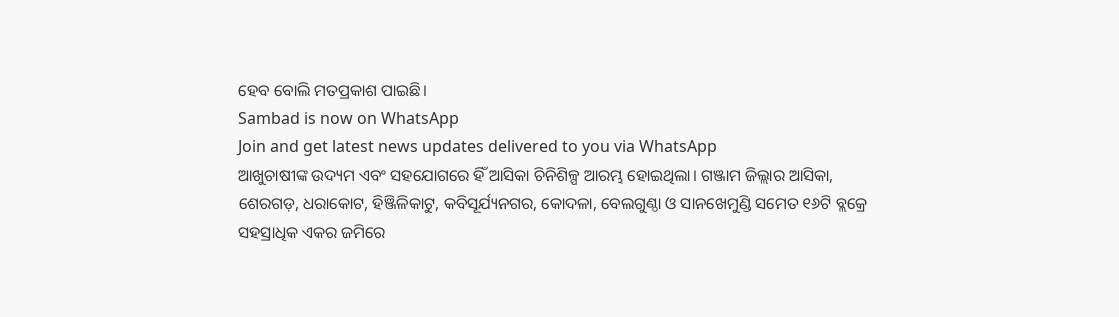ହେବ ବୋଲି ମତପ୍ରକାଶ ପାଇଛି।
Sambad is now on WhatsApp
Join and get latest news updates delivered to you via WhatsApp
ଆଖୁଚାଷୀଙ୍କ ଉଦ୍ୟମ ଏବଂ ସହଯୋଗରେ ହିଁ ଆସିକା ଚିନିଶିଳ୍ପ ଆରମ୍ଭ ହୋଇଥିଲା। ଗଞ୍ଜାମ ଜିଲ୍ଲାର ଆସିକା, ଶେରଗଡ଼, ଧରାକୋଟ, ହିଞ୍ଜିଳିକାଟୁ, କବିସୂର୍ଯ୍ୟନଗର, କୋଦଳା, ବେଲଗୁଣ୍ଠା ଓ ସାନଖେମୁଣ୍ଡି ସମେତ ୧୬ଟି ବ୍ଲକ୍ରେ ସହସ୍ରାଧିକ ଏକର ଜମିରେ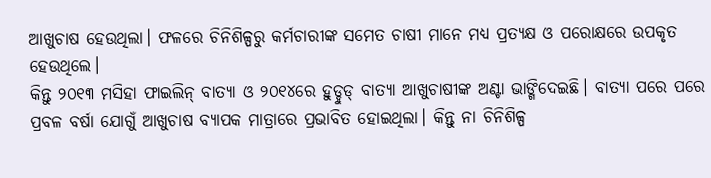ଆଖୁଚାଷ ହେଉଥିଲା। ଫଳରେ ଚିନିଶିଳ୍ପରୁ କର୍ମଚାରୀଙ୍କ ସମେତ ଚାଷୀ ମାନେ ମଧ୍ୟ ପ୍ରତ୍ୟକ୍ଷ ଓ ପରୋକ୍ଷରେ ଉପକୃତ ହେଉଥିଲେ।
କିନ୍ତୁ ୨୦୧୩ ମସିହା ଫାଇଲିନ୍ ବାତ୍ୟା ଓ ୨୦୧୪ରେ ହୁଡ୍ହୁଡ୍ ବାତ୍ୟା ଆଖୁଚାଷୀଙ୍କ ଅଣ୍ଟା ଭାଙ୍ଗିଦେଇଛି। ବାତ୍ୟା ପରେ ପରେ ପ୍ରବଳ ବର୍ଷା ଯୋଗୁଁ ଆଖୁଚାଷ ବ୍ୟାପକ ମାତ୍ରାରେ ପ୍ରଭାବିତ ହୋଇଥିଲା। କିନ୍ତୁ ନା ଚିନିଶିଳ୍ପ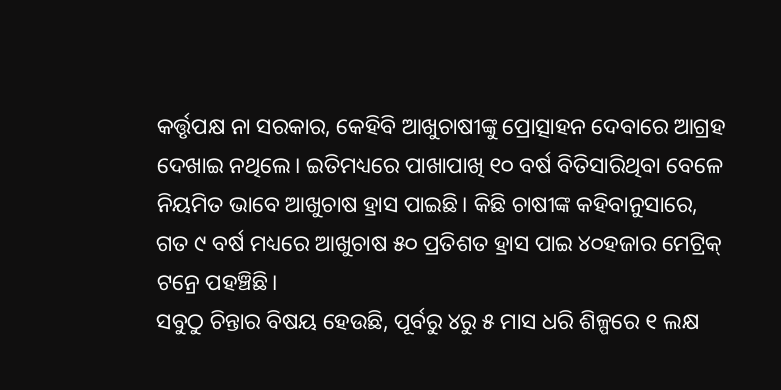କର୍ତ୍ତୃପକ୍ଷ ନା ସରକାର, କେହିବି ଆଖୁଚାଷୀଙ୍କୁ ପ୍ରୋତ୍ସାହନ ଦେବାରେ ଆଗ୍ରହ ଦେଖାଇ ନଥିଲେ। ଇତିମଧ୍ୟରେ ପାଖାପାଖି ୧୦ ବର୍ଷ ବିତିସାରିଥିବା ବେଳେ ନିୟମିତ ଭାବେ ଆଖୁଚାଷ ହ୍ରାସ ପାଇଛି। କିଛି ଚାଷୀଙ୍କ କହିବାନୁସାରେ, ଗତ ୯ ବର୍ଷ ମଧ୍ୟରେ ଆଖୁଚାଷ ୫୦ ପ୍ରତିଶତ ହ୍ରାସ ପାଇ ୪୦ହଜାର ମେଟ୍ରିକ୍ ଟନ୍ରେ ପହଞ୍ଚିଛି।
ସବୁଠୁ ଚିନ୍ତାର ବିଷୟ ହେଉଛି, ପୂର୍ବରୁ ୪ରୁ ୫ ମାସ ଧରି ଶିଳ୍ପରେ ୧ ଲକ୍ଷ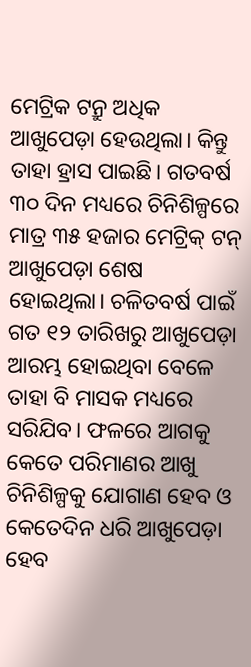ମେଟ୍ରିକ ଟନ୍ରୁ ଅଧିକ ଆଖୁପେଡ଼ା ହେଉଥିଲା। କିନ୍ତୁ ତାହା ହ୍ରାସ ପାଇଛି। ଗତବର୍ଷ ୩୦ ଦିନ ମଧ୍ୟରେ ଚିନିଶିଳ୍ପରେ ମାତ୍ର ୩୫ ହଜାର ମେଟ୍ରିକ୍ ଟନ୍ ଆଖୁପେଡ଼ା ଶେଷ ହୋଇଥିଲା। ଚଳିତବର୍ଷ ପାଇଁ ଗତ ୧୨ ତାରିଖରୁ ଆଖୁପେଡ଼ା ଆରମ୍ଭ ହୋଇଥିବା ବେଳେ ତାହା ବି ମାସକ ମଧ୍ୟରେ ସରିଯିବ। ଫଳରେ ଆଗକୁ କେତେ ପରିମାଣର ଆଖୁ ଚିନିଶିଳ୍ପକୁ ଯୋଗାଣ ହେବ ଓ କେତେଦିନ ଧରି ଆଖୁପେଡ଼ା ହେବ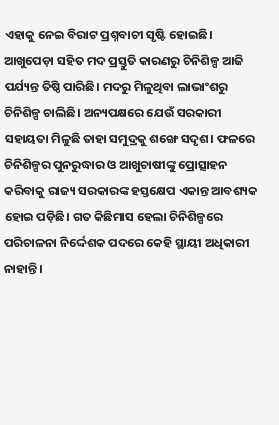ଏହାକୁ ନେଇ ବିରାଟ ପ୍ରଶ୍ନବାଚୀ ସୃଷ୍ଟି ହୋଇଛି।
ଆଖୁପେଡ଼ା ସହିତ ମଦ ପ୍ରସ୍ତୁତି କାରଣରୁ ଚିନିଶିଳ୍ପ ଆଜି ପର୍ଯ୍ୟନ୍ତ ତିଷ୍ଠି ପାରିଛି। ମଦରୁ ମିଳୁଥିବା ଲାଭାଂଶରୁ ଚିନିଶିଳ୍ପ ଚାଲିଛି। ଅନ୍ୟପକ୍ଷରେ ଯେଉଁ ସରକାରୀ ସହାୟତା ମିଳୁଛି ତାହା ସମୁଦ୍ରକୁ ଶଙ୍ଖେ ସଦୃଶ। ଫଳରେ ଚିନିଶିଳ୍ପର ପୁନରୁଦ୍ଧାର ଓ ଆଖୁଚାଷୀଙ୍କୁ ପ୍ରୋତ୍ସାହନ କରିବାକୁ ରାଜ୍ୟ ସରକାରଙ୍କ ହସ୍ତକ୍ଷେପ ଏକାନ୍ତ ଆବଶ୍ୟକ ହୋଇ ପଡ଼ିଛି। ଗତ କିଛିମାସ ହେଲା ଚିନିଶିଳ୍ପରେ ପରିଚାଳନା ନିର୍ଦ୍ଦେଶକ ପଦରେ କେହି ସ୍ଥାୟୀ ଅଧିକାରୀ ନାହାନ୍ତି।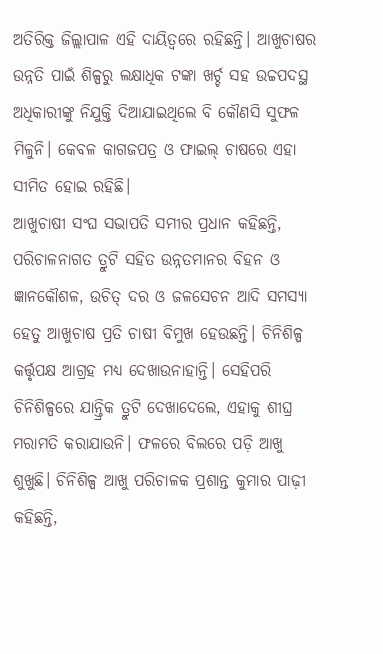ଅତିରିକ୍ତ ଜିଲ୍ଲାପାଳ ଏହି ଦାୟିତ୍ବରେ ରହିଛନ୍ତି। ଆଖୁଚାଷର ଉନ୍ନତି ପାଇଁ ଶିଳ୍ପରୁ ଲକ୍ଷାଧିକ ଟଙ୍କା ଖର୍ଚ୍ଚ ସହ ଉଚ୍ଚପଦସ୍ଥ ଅଧିକାରୀଙ୍କୁ ନିଯୁକ୍ତି ଦିଆଯାଇଥିଲେ ବି କୌଣସି ସୁଫଳ ମିଳୁନି। କେବଳ କାଗଜପତ୍ର ଓ ଫାଇଲ୍ ଚାଷରେ ଏହା ସୀମିତ ହୋଇ ରହିଛି।
ଆଖୁଚାଷୀ ସଂଘ ସଭାପତି ସମୀର ପ୍ରଧାନ କହିଛନ୍ତି, ପରିଚାଳନାଗତ ତ୍ରୁଟି ସହିତ ଉନ୍ନତମାନର ବିହନ ଓ ଜ୍ଞାନକୌଶଳ, ଉଚିତ୍ ଦର ଓ ଜଳସେଚନ ଆଦି ସମସ୍ୟା ହେତୁ ଆଖୁଚାଷ ପ୍ରତି ଚାଷୀ ବିମୁଖ ହେଉଛନ୍ତି। ଚିନିଶିଳ୍ପ କର୍ତ୍ତୃପକ୍ଷ ଆଗ୍ରହ ମଧ୍ୟ ଦେଖାଉନାହାନ୍ତି। ସେହିପରି ଚିନିଶିଳ୍ପରେ ଯାନ୍ତ୍ରିକ ତ୍ରୁଟି ଦେଖାଦେଲେ, ଏହାକୁ ଶୀଘ୍ର ମରାମତି କରାଯାଉନି। ଫଳରେ ବିଲରେ ପଡ଼ି ଆଖୁ ଶୁଖୁଛି। ଚିନିଶିଳ୍ପ ଆଖୁ ପରିଚାଳକ ପ୍ରଶାନ୍ତ କୁମାର ପାଢ଼ୀ କହିଛନ୍ତି,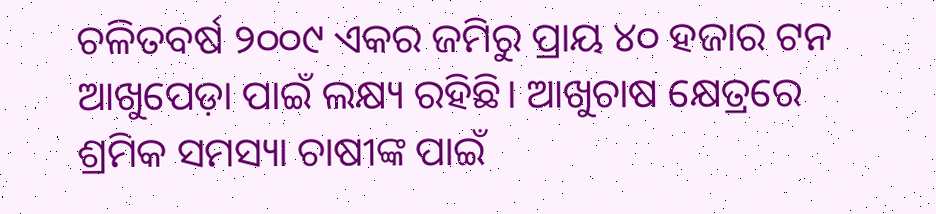ଚଳିତବର୍ଷ ୨୦୦୯ ଏକର ଜମିରୁ ପ୍ରାୟ ୪୦ ହଜାର ଟନ ଆଖୁପେଡ଼ା ପାଇଁ ଲକ୍ଷ୍ୟ ରହିଛି। ଆଖୁଚାଷ କ୍ଷେତ୍ରରେ ଶ୍ରମିକ ସମସ୍ୟା ଚାଷୀଙ୍କ ପାଇଁ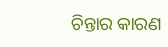ଚିନ୍ତାର କାରଣ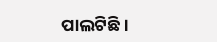ପାଲଟିଛି।